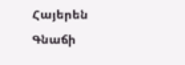Հայերեն
Գնաճի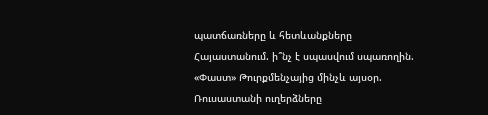պատճառները և հետևանքները Հայաստանում. ի՞նչ է սպասվում սպառողին. «Փաստ» Թուրքմենչայից մինչև այսօր. Ռուսաստանի ուղերձները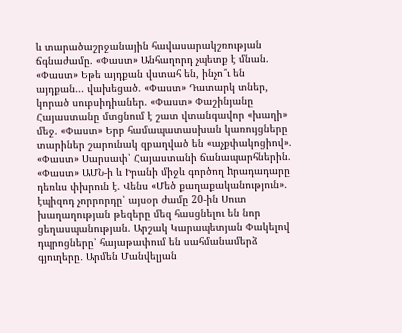և տարածաշրջանային հավասարակշռության ճգնաժամը. «Փաստ» Անհաղորդ չպետք է մնան. «Փաստ» Եթե այդքան վստահ են, ինչո՞ւ են այդքան... վախեցած. «Փաստ» Դատարկ տներ, կորած սուբսիդիաներ. «Փաստ» Փաշինյանը Հայաստանը մտցնում է շատ վտանգավոր «խաղի» մեջ. «Փաստ» Երբ համապատասխան կառույցները տարիներ շարունակ զբաղված են «աչքփակոցիով». «Փաստ» Սարսափ՝ Հայաստանի ճանապարհներին. «Փաստ» ԱՄՆ-ի և Իրանի միջև գործող hրադադարը դեռևս փխրուն է. Վենս «Մեծ քաղաքականություն». էպիզոդ չորրորդը՝ այսօր ժամը 20-ին Սուտ խաղաղության թեզերը մեզ հասցնելու են նոր ցեղասպանության. Արշակ Կարապետյան Փակելով դպրոցները՝ հայաթափում են սահմանամերձ գյուղերը․ Արմեն Մանվելյան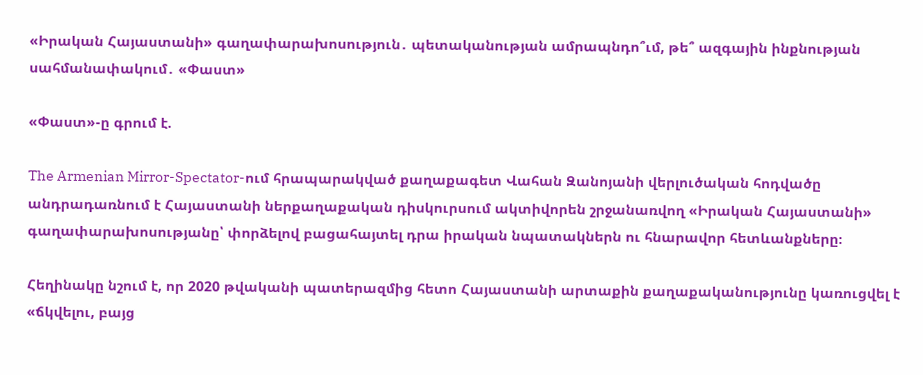«Իրական Հայաստանի» գաղափարախոսություն․ պետականության ամրապնդո՞ւմ, թե՞ ազգային ինքնության սահմանափակում․ «Փաստ»

«Փաստ»-ը գրում է.

The Armenian Mirror-Spectator-ում հրապարակված քաղաքագետ Վահան Զանոյանի վերլուծական հոդվածը անդրադառնում է Հայաստանի ներքաղաքական դիսկուրսում ակտիվորեն շրջանառվող «Իրական Հայաստանի» գաղափարախոսությանը՝ փորձելով բացահայտել դրա իրական նպատակներն ու հնարավոր հետևանքները։

Հեղինակը նշում է, որ 2020 թվականի պատերազմից հետո Հայաստանի արտաքին քաղաքականությունը կառուցվել է «ճկվելու, բայց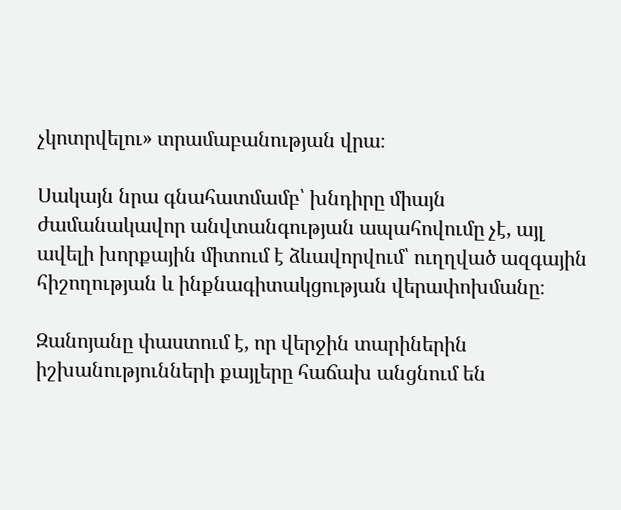չկոտրվելու» տրամաբանության վրա։

Սակայն նրա գնահատմամբ՝ խնդիրը միայն ժամանակավոր անվտանգության ապահովումը չէ, այլ ավելի խորքային միտում է ձևավորվում՝ ուղղված ազգային հիշողության և ինքնագիտակցության վերափոխմանը։

Զանոյանը փաստում է, որ վերջին տարիներին իշխանությունների քայլերը հաճախ անցնում են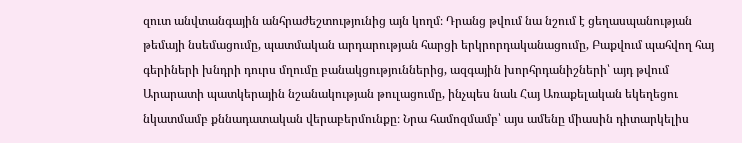զուտ անվտանգային անհրաժեշտությունից այն կողմ։ Դրանց թվում նա նշում է ցեղասպանության թեմայի նսեմացումը, պատմական արդարության հարցի երկրորդականացումը, Բաքվում պահվող հայ գերիների խնդրի դուրս մղումը բանակցություններից, ազգային խորհրդանիշների՝ այդ թվում Արարատի պատկերային նշանակության թուլացումը, ինչպես նաև Հայ Առաքելական եկեղեցու նկատմամբ քննադատական վերաբերմունքը։ Նրա համոզմամբ՝ այս ամենը միասին դիտարկելիս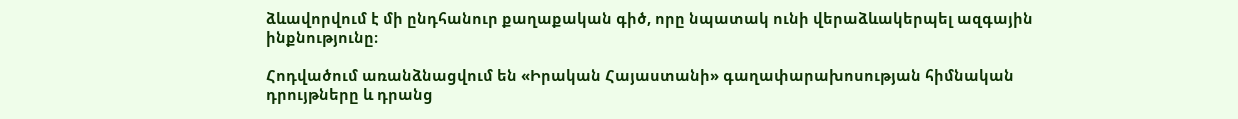ձևավորվում է մի ընդհանուր քաղաքական գիծ, որը նպատակ ունի վերաձևակերպել ազգային ինքնությունը։

Հոդվածում առանձնացվում են «Իրական Հայաստանի» գաղափարախոսության հիմնական դրույթները և դրանց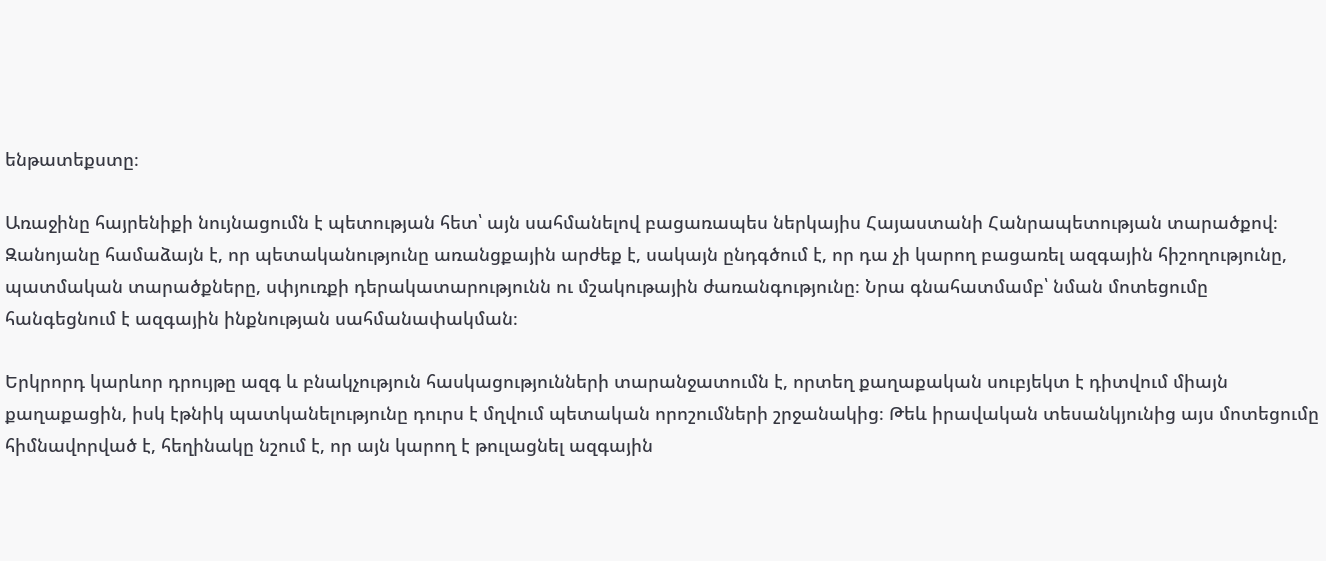ենթատեքստը։

Առաջինը հայրենիքի նույնացումն է պետության հետ՝ այն սահմանելով բացառապես ներկայիս Հայաստանի Հանրապետության տարածքով։ Զանոյանը համաձայն է, որ պետականությունը առանցքային արժեք է, սակայն ընդգծում է, որ դա չի կարող բացառել ազգային հիշողությունը, պատմական տարածքները, սփյուռքի դերակատարությունն ու մշակութային ժառանգությունը։ Նրա գնահատմամբ՝ նման մոտեցումը հանգեցնում է ազգային ինքնության սահմանափակման։

Երկրորդ կարևոր դրույթը ազգ և բնակչություն հասկացությունների տարանջատումն է, որտեղ քաղաքական սուբյեկտ է դիտվում միայն քաղաքացին, իսկ էթնիկ պատկանելությունը դուրս է մղվում պետական որոշումների շրջանակից։ Թեև իրավական տեսանկյունից այս մոտեցումը հիմնավորված է, հեղինակը նշում է, որ այն կարող է թուլացնել ազգային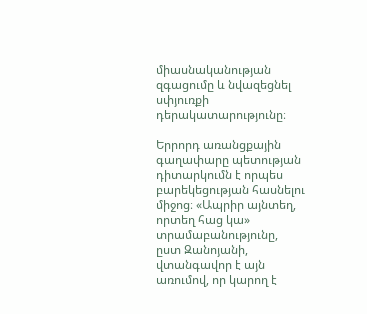միասնականության զգացումը և նվազեցնել սփյուռքի դերակատարությունը։

Երրորդ առանցքային գաղափարը պետության դիտարկումն է որպես բարեկեցության հասնելու միջոց։ «Ապրիր այնտեղ, որտեղ հաց կա» տրամաբանությունը, ըստ Զանոյանի, վտանգավոր է այն առումով, որ կարող է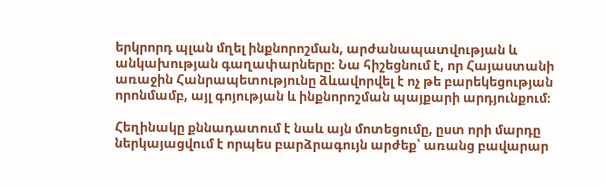երկրորդ պլան մղել ինքնորոշման, արժանապատվության և անկախության գաղափարները։ Նա հիշեցնում է, որ Հայաստանի առաջին Հանրապետությունը ձևավորվել է ոչ թե բարեկեցության որոնմամբ, այլ գոյության և ինքնորոշման պայքարի արդյունքում։

Հեղինակը քննադատում է նաև այն մոտեցումը, ըստ որի մարդը ներկայացվում է որպես բարձրագույն արժեք՝ առանց բավարար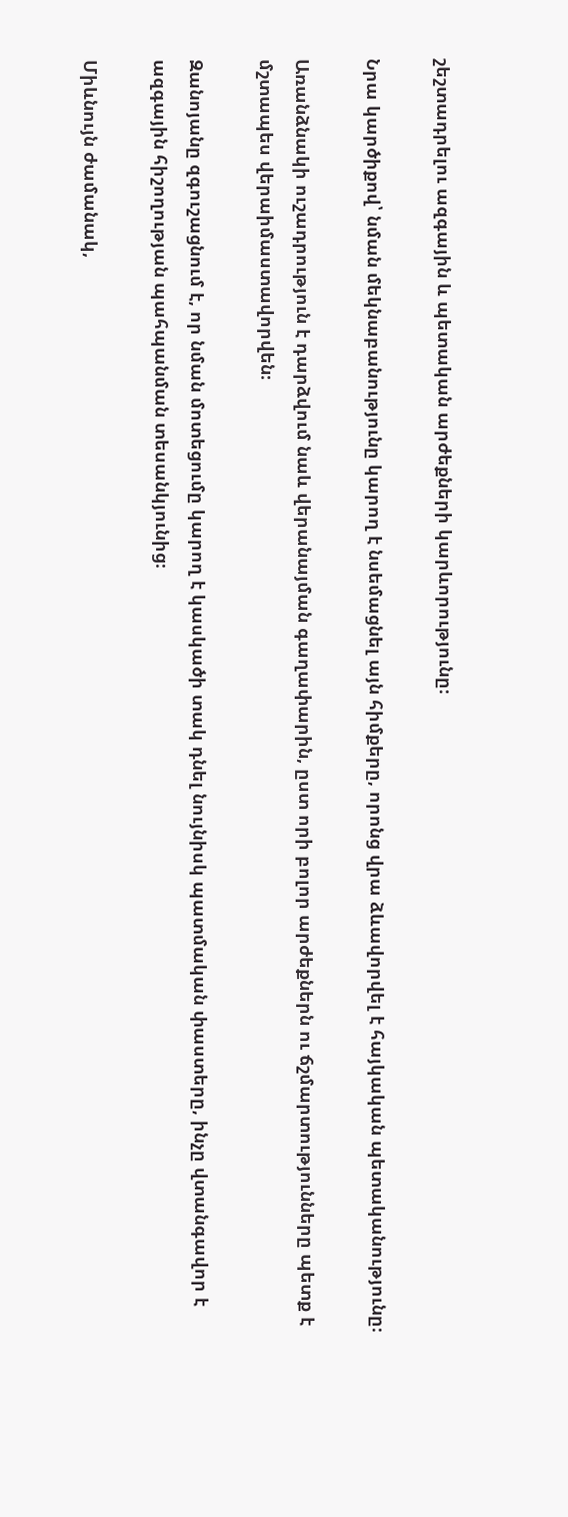շեշտադրելու ազգային և պետական արժեքների կարևորությունը։

Նրա կարծիքով՝ նման մեկնաբանությունը կարող է նսեմացնել այն հիմքերը, որոնց վրա ձևավորվել է հայկական պետականությունը։

Առանձնակի ուշադրություն է դարձվում նաև վերանայման գաղափարին, ըստ որի բոլոր արժեքներն ու ճշմարտությունները պետք է մշտապես վերաիմաստավորվեն։

Զանոյանը զգուշացնում է, որ նման մոտեցումը կարող է կասկածի տակ դնել նույնիսկ պատմական փաստերը, ինչը վտանգավոր է ազգային հիշողության պահպանման տեսանկյունից։

Միևնույն ժամանակ,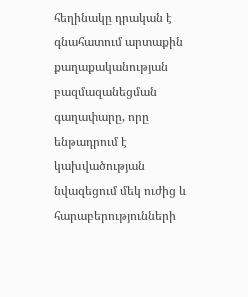հեղինակը դրական է գնահատում արտաքին քաղաքականության բազմազանեցման գաղափարը, որը ենթադրում է կախվածության նվազեցում մեկ ուժից և հարաբերությունների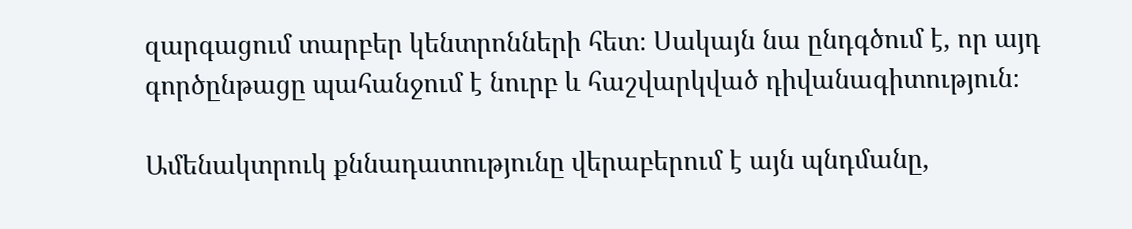զարգացում տարբեր կենտրոնների հետ։ Սակայն նա ընդգծում է, որ այդ գործընթացը պահանջում է նուրբ և հաշվարկված դիվանագիտություն։

Ամենակտրուկ քննադատությունը վերաբերում է այն պնդմանը,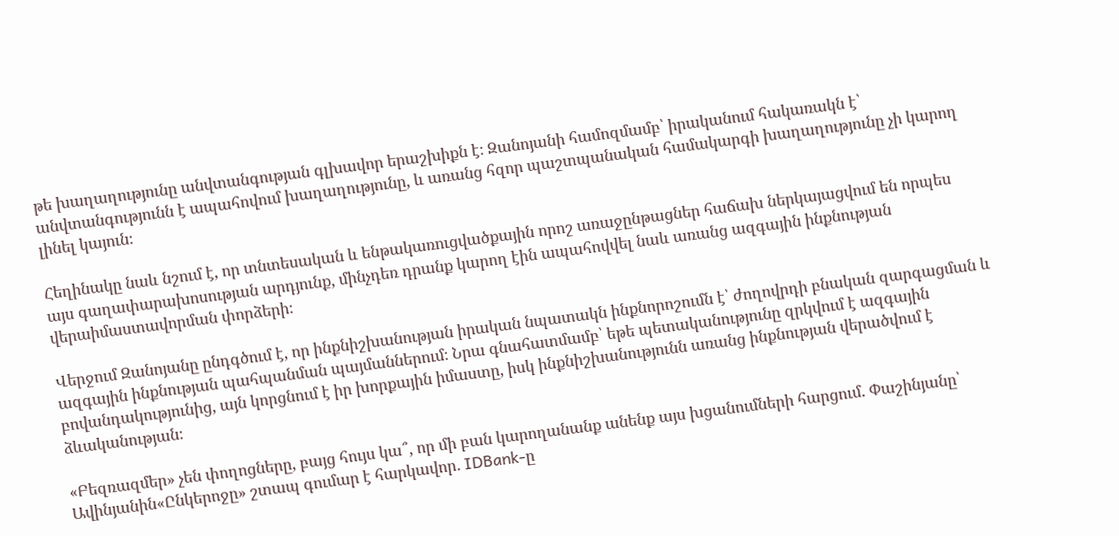թե խաղաղությունը անվտանգության գլխավոր երաշխիքն է։ Զանոյանի համոզմամբ՝ իրականում հակառակն է՝ անվտանգությունն է ապահովում խաղաղությունը, և առանց հզոր պաշտպանական համակարգի խաղաղությունը չի կարող լինել կայուն։

Հեղինակը նաև նշում է, որ տնտեսական և ենթակառուցվածքային որոշ առաջընթացներ հաճախ ներկայացվում են որպես այս գաղափարախոսության արդյունք, մինչդեռ դրանք կարող էին ապահովվել նաև առանց ազգային ինքնության վերաիմաստավորման փորձերի։

Վերջում Զանոյանը ընդգծում է, որ ինքնիշխանության իրական նպատակն ինքնորոշումն է՝ ժողովրդի բնական զարգացման և ազգային ինքնության պահպանման պայմաններում։ Նրա գնահատմամբ՝ եթե պետականությունը զրկվում է ազգային բովանդակությունից, այն կորցնում է իր խորքային իմաստը, իսկ ինքնիշխանությունն առանց ինքնության վերածվում է ձևականության։

«Բեզռազմեր» չեն փողոցները, բայց հույս կա՞, որ մի բան կարողանանք անենք այս խցանումների հարցում. Փաշինյանը՝ Ավինյանին«Ընկերոջը» շտապ գումար է հարկավոր․ IDBank-ը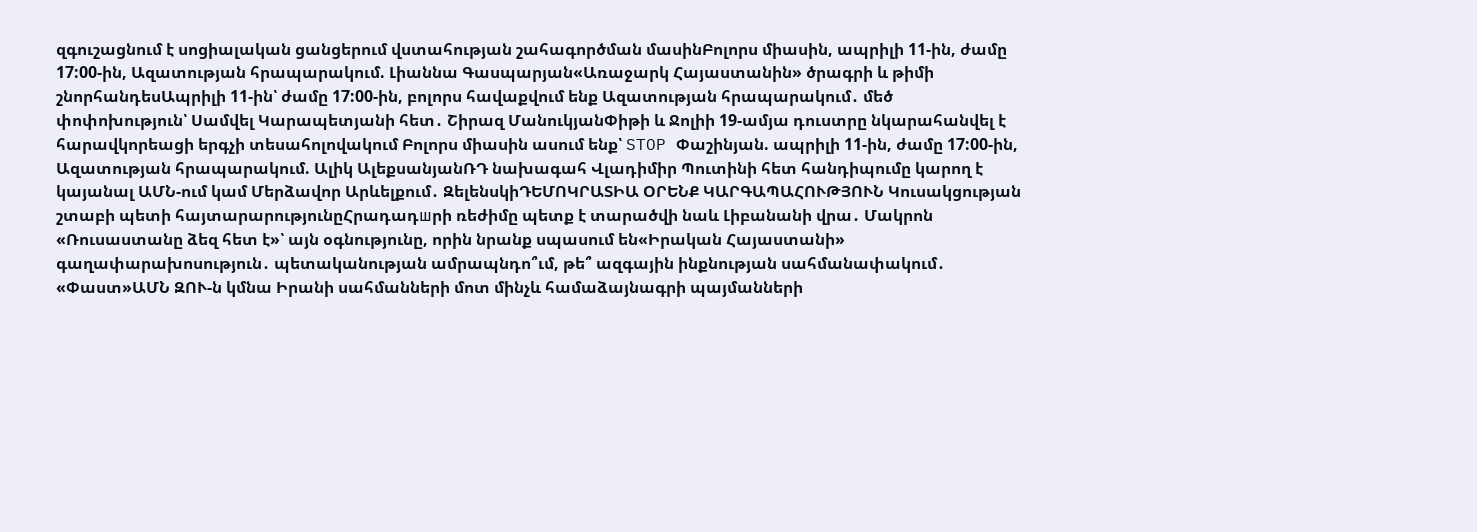զգուշացնում է սոցիալական ցանցերում վստահության շահագործման մասինԲոլորս միասին, ապրիլի 11-ին, ժամը 17:00-ին, Ազատության հրապարակում. Լիաննա Գասպարյան«Առաջարկ Հայաստանին» ծրագրի և թիմի շնորհանդեսԱպրիլի 11-ին՝ ժամը 17:00-ին, բոլորս հավաքվում ենք Ազատության հրապարակում․ մեծ փոփոխություն՝ Սամվել Կարապետյանի հետ․ Շիրազ ՄանուկյանՓիթի և Ջոլիի 19-ամյա դուստրը նկարահանվել է հարավկորեացի երգչի տեսահոլովակում Բոլորս միասին ասում ենք՝ STOP Փաշինյան. ապրիլի 11-ին, ժամը 17:00-ին, Ազատության հրապարակում. Ալիկ ԱլեքսանյանՌԴ նախագահ Վլադիմիր Պուտինի հետ հանդիպումը կարող է կայանալ ԱՄՆ-ում կամ Մերձավոր Արևելքում․ ԶելենսկիԴԵՄՈԿՐԱՏԻԱ ՕՐԵՆՔ ԿԱՐԳԱՊԱՀՈՒԹՅՈՒՆ Կուսակցության շտաբի պետի հայտարարությունըՀրադադшրի ռեժիմը պետք է տարածվի նաև Լիբանանի վրա․ Մակրոն «Ռուսաստանը ձեզ հետ է»՝ այն օգնությունը, որին նրանք սպասում են«Իրական Հայաստանի» գաղափարախոսություն․ պետականության ամրապնդո՞ւմ, թե՞ ազգային ինքնության սահմանափակում․ «Փաստ»ԱՄՆ ԶՈՒ-ն կմնա Իրանի սահմանների մոտ մինչև համաձայնագրի պայմանների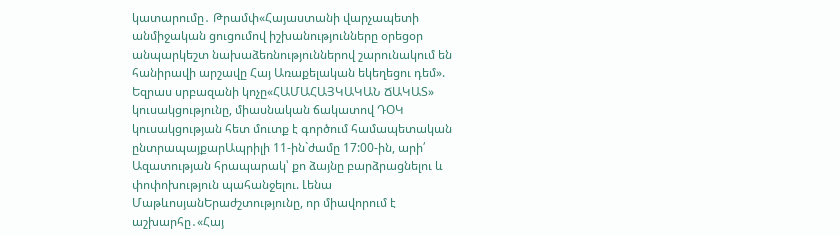կատարումը․ Թրամփ«Հայաստանի վարչապետի անմիջական ցուցումով իշխանությունները օրեցօր անպարկեշտ նախաձեռնություններով շարունակում են հանիրավի արշավը Հայ Առաքելական եկեղեցու դեմ». Եզրաս սրբազանի կոչը«ՀԱՄԱՀԱՅԿԱԿԱՆ ՃԱԿԱՏ» կուսակցությունը, միասնական ճակատով ԴՕԿ կուսակցության հետ մուտք է գործում համապետական ընտրապայքարԱպրիլի 11-ին`ժամը 17:00-ին, արի՛ Ազատության հրապարակ՝ քո ձայնը բարձրացնելու և փոփոխություն պահանջելու. Լենա ՄաթևոսյանԵրաժշտությունը, որ միավորում է աշխարհը․«Հայ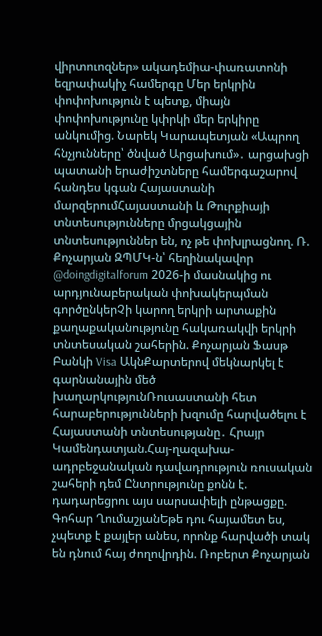վիրտուոզներ» ակադեմիա-փառատոնի եզրափակիչ համերգը Մեր երկրին փոփոխություն է պետք, միայն փոփոխությունը կփրկի մեր երկիրը անկումից. Նարեկ Կարապետյան «Ապրող հնչյունները՝ ծնված Արցախում»․ արցախցի պատանի երաժիշտները համերգաշարով հանդես կգան Հայաստանի մարզերումՀայաստանի և Թուրքիայի տնտեսությունները մրցակցային տնտեսություններ են, ոչ թե փոխլրացնող. Ռ. Քոչարյան ԶՊՄԿ-ն՝ հեղինակավոր @doingdigitalforum 2026-ի մասնակից ու արդյունաբերական փոխակերպման գործընկերՉի կարող երկրի արտաքին քաղաքականությունը հակառակվի երկրի տնտեսական շահերին. Քոչարյան Ֆասթ Բանկի Visa ԱկնՔարտերով մեկնարկել է գարնանային մեծ խաղարկությունՌուսաստանի հետ հարաբերությունների խզումը հարվածելու է Հայաստանի տնտեսությանը․ Հրայր Կամենդատյան.Հայ-ղազախա-ադրբեջանական դավադրություն ռուսական շահերի դեմ Ընտրությունը քոնն է. դադարեցրու այս սարսափելի ընթացքը. Գոհար ՂումաշյանԵթե դու հայամետ ես, չպետք է քայլեր անես, որոնք հարվածի տակ են դնում հայ ժողովրդին. Ռոբերտ Քոչարյան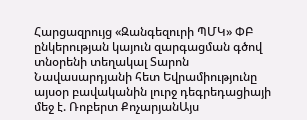Հարցազրույց «Զանգեզուրի ՊՄԿ» ՓԲ ընկերության կայուն զարգացման գծով տնօրենի տեղակալ Տարոն Նավասարդյանի հետ Եվրամիությունը այսօր բավականին լուրջ դեգրեդացիայի մեջ է. Ռոբերտ ՔոչարյանԱյս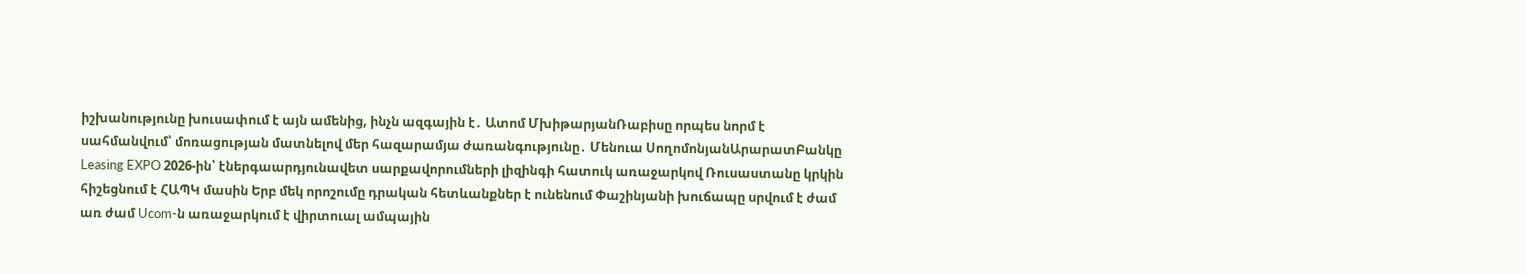իշխանությունը խուսափում է այն ամենից, ինչն ազգային է․ Ատոմ ՄխիթարյանՌաբիսը որպես նորմ է սահմանվում՝ մոռացության մատնելով մեր հազարամյա ժառանգությունը․ Մենուա ՍողոմոնյանԱրարատԲանկը Leasing EXPO 2026-ին՝ էներգաարդյունավետ սարքավորումների լիզինգի հատուկ առաջարկով Ռուսաստանը կրկին հիշեցնում է ՀԱՊԿ մասին Երբ մեկ որոշումը դրական հետևանքներ է ունենում Փաշինյանի խուճապը սրվում է ժամ առ ժամ Ucom-ն առաջարկում է վիրտուալ ամպային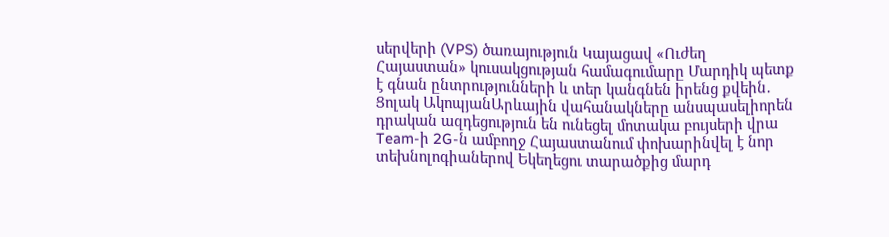սերվերի (VPS) ծառայություն Կայացավ «Ուժեղ Հայաստան» կուսակցության համագումարը Մարդիկ պետք է գնան ընտրությունների և տեր կանգնեն իրենց քվեին․ Ցոլակ ԱկոպյանԱրևային վահանակները անսպասելիորեն դրական ազդեցություն են ունեցել մոտակա բույսերի վրա Team-ի 2G-ն ամբողջ Հայաստանում փոխարինվել է նոր տեխնոլոգիաներով Եկեղեցու տարածքից մարդ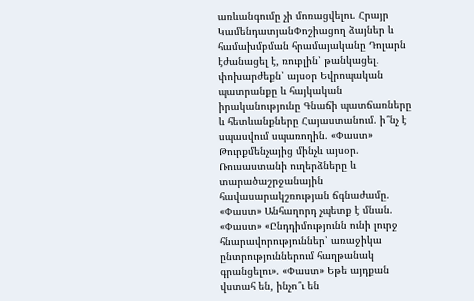առևանգումը չի մոռացվելու. Հրայր ԿամենդատյանՓոշիացող ձայներ և համախմբման հրամայականը Դոլարն էժանացել է, ռուբլին՝ թանկացել․ փոխարժեքն՝ այսօր Եվրոպական պատրանքը և հայկական իրականությունը Գնաճի պատճառները և հետևանքները Հայաստանում. ի՞նչ է սպասվում սպառողին. «Փաստ» Թուրքմենչայից մինչև այսօր. Ռուսաստանի ուղերձները և տարածաշրջանային հավասարակշռության ճգնաժամը. «Փաստ» Անհաղորդ չպետք է մնան. «Փաստ» «Ընդդիմությունն ունի լուրջ հնարավորություններ՝ առաջիկա ընտրություններում հաղթանակ գրանցելու». «Փաստ» Եթե այդքան վստահ են, ինչո՞ւ են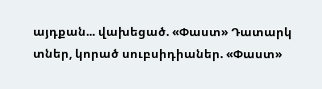այդքան... վախեցած. «Փաստ» Դատարկ տներ, կորած սուբսիդիաներ. «Փաստ»